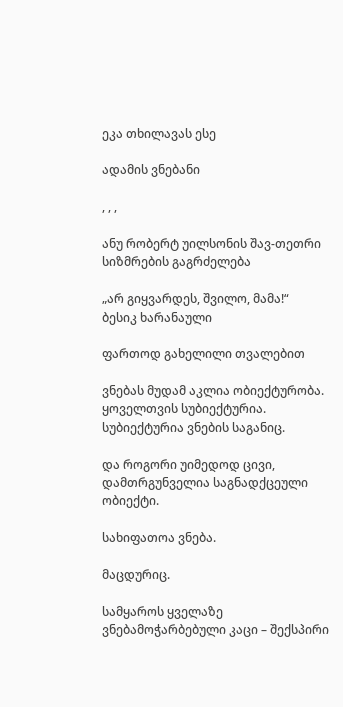ეკა თხილავას ესე

ადამის ვნებანი

, , ,

ანუ რობერტ უილსონის შავ-თეთრი სიზმრების გაგრძელება

„არ გიყვარდეს, შვილო, მამა!“
ბესიკ ხარანაული

ფართოდ გახელილი თვალებით

ვნებას მუდამ აკლია ობიექტურობა. ყოველთვის სუბიექტურია. სუბიექტურია ვნების საგანიც.

და როგორი უიმედოდ ცივი, დამთრგუნველია საგნადქცეული ობიექტი.

სახიფათოა ვნება.

მაცდურიც.

სამყაროს ყველაზე ვნებამოჭარბებული კაცი – შექსპირი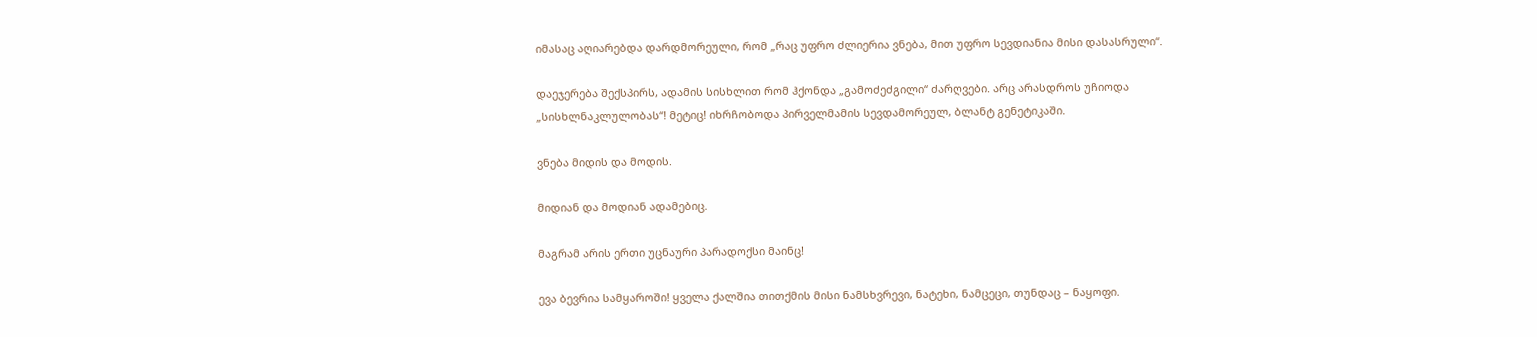იმასაც აღიარებდა დარდმორეული, რომ „რაც უფრო ძლიერია ვნება, მით უფრო სევდიანია მისი დასასრული“.

დაეჯერება შექსპირს, ადამის სისხლით რომ ჰქონდა „გამოძეძგილი“ ძარღვები. არც არასდროს უჩიოდა „სისხლნაკლულობას“! მეტიც! იხრჩობოდა პირველმამის სევდამორეულ, ბლანტ გენეტიკაში.

ვნება მიდის და მოდის.

მიდიან და მოდიან ადამებიც.

მაგრამ არის ერთი უცნაური პარადოქსი მაინც!

ევა ბევრია სამყაროში! ყველა ქალშია თითქმის მისი ნამსხვრევი, ნატეხი, ნამცეცი, თუნდაც – ნაყოფი.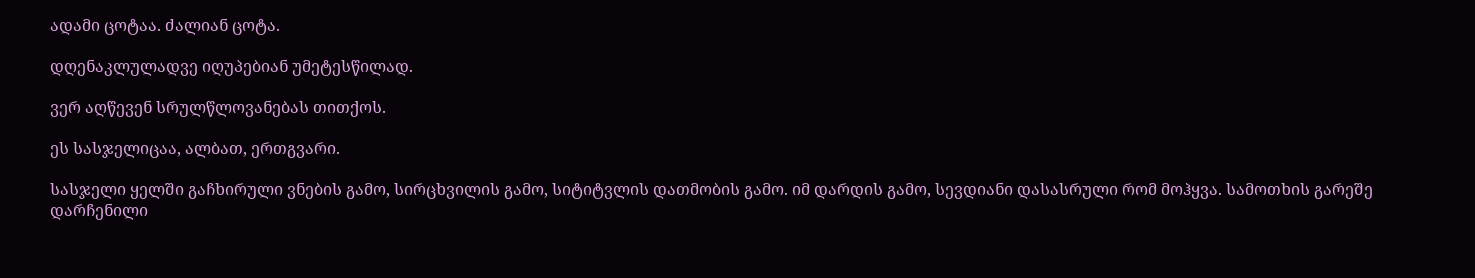ადამი ცოტაა. ძალიან ცოტა.

დღენაკლულადვე იღუპებიან უმეტესწილად.

ვერ აღწევენ სრულწლოვანებას თითქოს.

ეს სასჯელიცაა, ალბათ, ერთგვარი.

სასჯელი ყელში გაჩხირული ვნების გამო, სირცხვილის გამო, სიტიტვლის დათმობის გამო. იმ დარდის გამო, სევდიანი დასასრული რომ მოჰყვა. სამოთხის გარეშე დარჩენილი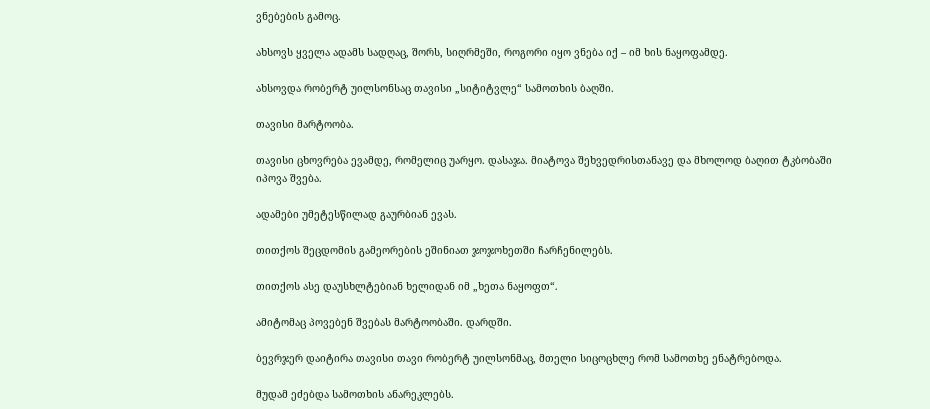ვნებების გამოც.

ახსოვს ყველა ადამს სადღაც, შორს, სიღრმეში, როგორი იყო ვნება იქ – იმ ხის ნაყოფამდე.

ახსოვდა რობერტ უილსონსაც თავისი „სიტიტვლე“ სამოთხის ბაღში.

თავისი მარტოობა.

თავისი ცხოვრება ევამდე, რომელიც უარყო. დასაჯა. მიატოვა შეხვედრისთანავე და მხოლოდ ბაღით ტკბობაში იპოვა შვება.

ადამები უმეტესწილად გაურბიან ევას.

თითქოს შეცდომის გამეორების ეშინიათ ჯოჯოხეთში ჩარჩენილებს.

თითქოს ასე დაუსხლტებიან ხელიდან იმ „ხეთა ნაყოფთ“.

ამიტომაც პოვებენ შვებას მარტოობაში. დარდში.

ბევრჯერ დაიტირა თავისი თავი რობერტ უილსონმაც, მთელი სიცოცხლე რომ სამოთხე ენატრებოდა.

მუდამ ეძებდა სამოთხის ანარეკლებს.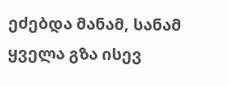ეძებდა მანამ, სანამ ყველა გზა ისევ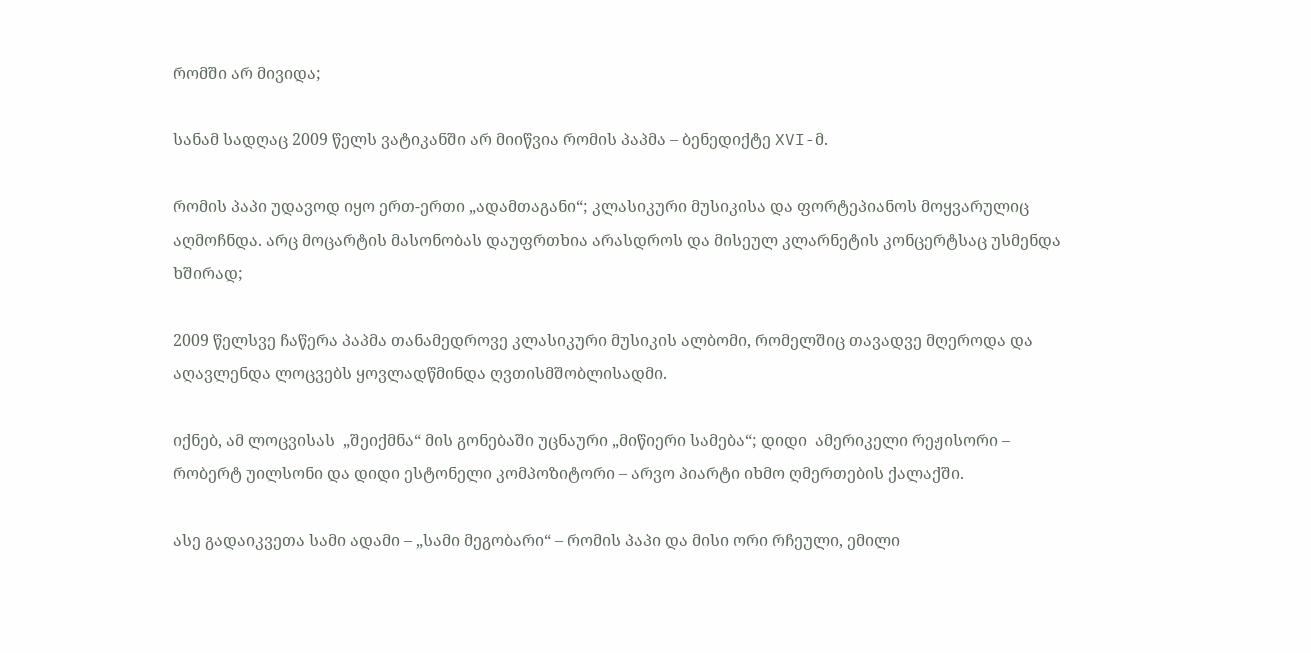რომში არ მივიდა;

სანამ სადღაც 2009 წელს ვატიკანში არ მიიწვია რომის პაპმა – ბენედიქტე XVI-მ.

რომის პაპი უდავოდ იყო ერთ-ერთი „ადამთაგანი“; კლასიკური მუსიკისა და ფორტეპიანოს მოყვარულიც აღმოჩნდა. არც მოცარტის მასონობას დაუფრთხია არასდროს და მისეულ კლარნეტის კონცერტსაც უსმენდა ხშირად;

2009 წელსვე ჩაწერა პაპმა თანამედროვე კლასიკური მუსიკის ალბომი, რომელშიც თავადვე მღეროდა და  აღავლენდა ლოცვებს ყოვლადწმინდა ღვთისმშობლისადმი.

იქნებ, ამ ლოცვისას  „შეიქმნა“ მის გონებაში უცნაური „მიწიერი სამება“; დიდი  ამერიკელი რეჟისორი – რობერტ უილსონი და დიდი ესტონელი კომპოზიტორი – არვო პიარტი იხმო ღმერთების ქალაქში.

ასე გადაიკვეთა სამი ადამი – „სამი მეგობარი“ – რომის პაპი და მისი ორი რჩეული, ემილი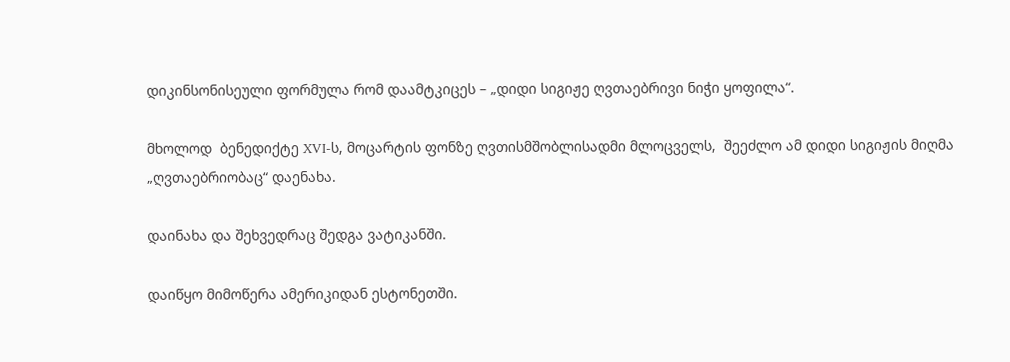დიკინსონისეული ფორმულა რომ დაამტკიცეს – „დიდი სიგიჟე ღვთაებრივი ნიჭი ყოფილა“.

მხოლოდ  ბენედიქტე XVI-ს, მოცარტის ფონზე ღვთისმშობლისადმი მლოცველს,  შეეძლო ამ დიდი სიგიჟის მიღმა  „ღვთაებრიობაც“ დაენახა.

დაინახა და შეხვედრაც შედგა ვატიკანში.

დაიწყო მიმოწერა ამერიკიდან ესტონეთში.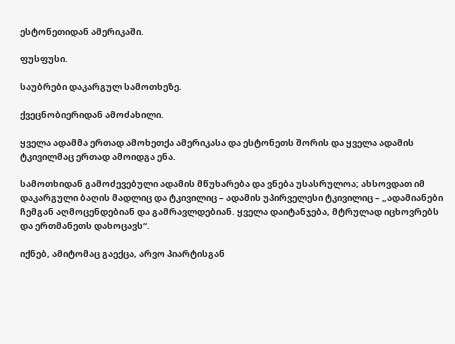ესტონეთიდან ამერიკაში.

ფუსფუსი.

საუბრები დაკარგულ სამოთხეზე.

ქვეცნობიერიდან ამოძახილი.

ყველა ადამმა ერთად ამოხეთქა ამერიკასა და ესტონეთს შორის და ყველა ადამის ტკივილმაც ერთად ამოიდგა ენა.

სამოთხიდან გამოძევებული ადამის მწუხარება და ვნება უსასრულოა; ახსოვდათ იმ დაკარგული ბაღის მადლიც და ტკივილიც – ადამის უპირველესი ტკივილიც – „ადამიანები ჩემგან აღმოცენდებიან და გამრავლდებიან. ყველა დაიტანჯება, მტრულად იცხოვრებს და ერთმანეთს დახოცავს“.

იქნებ, ამიტომაც გაექცა, არვო პიარტისგან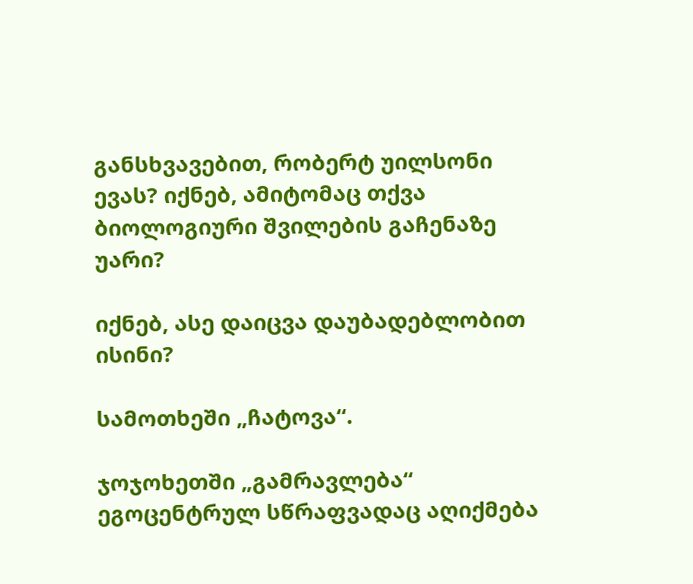განსხვავებით, რობერტ უილსონი ევას? იქნებ, ამიტომაც თქვა ბიოლოგიური შვილების გაჩენაზე უარი?

იქნებ, ასე დაიცვა დაუბადებლობით ისინი?

სამოთხეში „ჩატოვა“.

ჯოჯოხეთში „გამრავლება“ ეგოცენტრულ სწრაფვადაც აღიქმება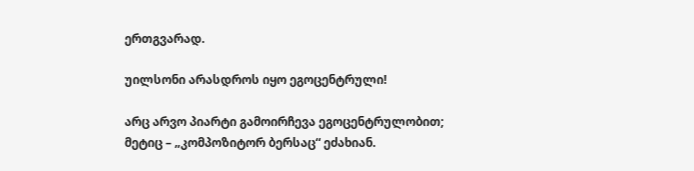ერთგვარად.

უილსონი არასდროს იყო ეგოცენტრული!

არც არვო პიარტი გამოირჩევა ეგოცენტრულობით; მეტიც – „კომპოზიტორ ბერსაც“ ეძახიან.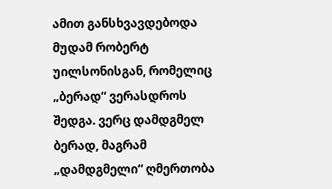ამით განსხვავდებოდა მუდამ რობერტ უილსონისგან, რომელიც „ბერად“ ვერასდროს შედგა. ვერც დამდგმელ ბერად, მაგრამ „დამდგმელი“ ღმერთობა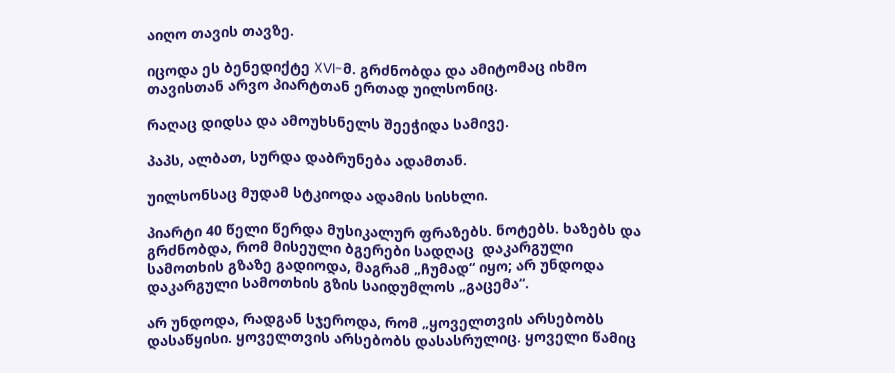აიღო თავის თავზე.

იცოდა ეს ბენედიქტე XVI-მ. გრძნობდა და ამიტომაც იხმო თავისთან არვო პიარტთან ერთად უილსონიც.

რაღაც დიდსა და ამოუხსნელს შეეჭიდა სამივე.

პაპს, ალბათ, სურდა დაბრუნება ადამთან.

უილსონსაც მუდამ სტკიოდა ადამის სისხლი.

პიარტი 40 წელი წერდა მუსიკალურ ფრაზებს. ნოტებს. ხაზებს და გრძნობდა, რომ მისეული ბგერები სადღაც  დაკარგული სამოთხის გზაზე გადიოდა, მაგრამ „ჩუმად“ იყო; არ უნდოდა დაკარგული სამოთხის გზის საიდუმლოს „გაცემა“.

არ უნდოდა, რადგან სჯეროდა, რომ „ყოველთვის არსებობს დასაწყისი. ყოველთვის არსებობს დასასრულიც. ყოველი წამიც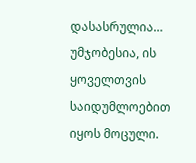დასასრულია… უმჯობესია, ის ყოველთვის საიდუმლოებით იყოს მოცული.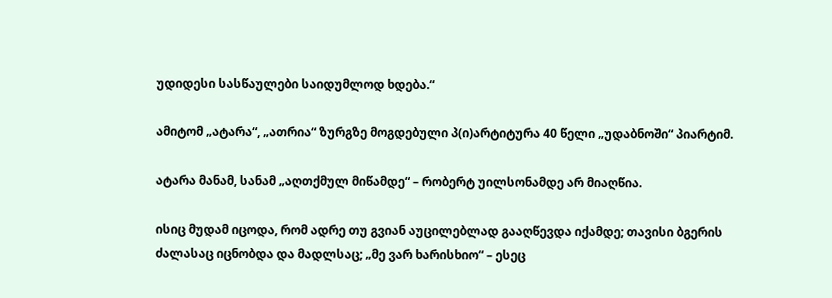უდიდესი სასწაულები საიდუმლოდ ხდება.“

ამიტომ „ატარა“, „ათრია“ ზურგზე მოგდებული პ(ი)არტიტურა 40 წელი „უდაბნოში“ პიარტიმ.

ატარა მანამ, სანამ „აღთქმულ მიწამდე“ – რობერტ უილსონამდე არ მიაღწია.

ისიც მუდამ იცოდა, რომ ადრე თუ გვიან აუცილებლად გააღწევდა იქამდე; თავისი ბგერის ძალასაც იცნობდა და მადლსაც; „მე ვარ ხარისხიო“ – ესეც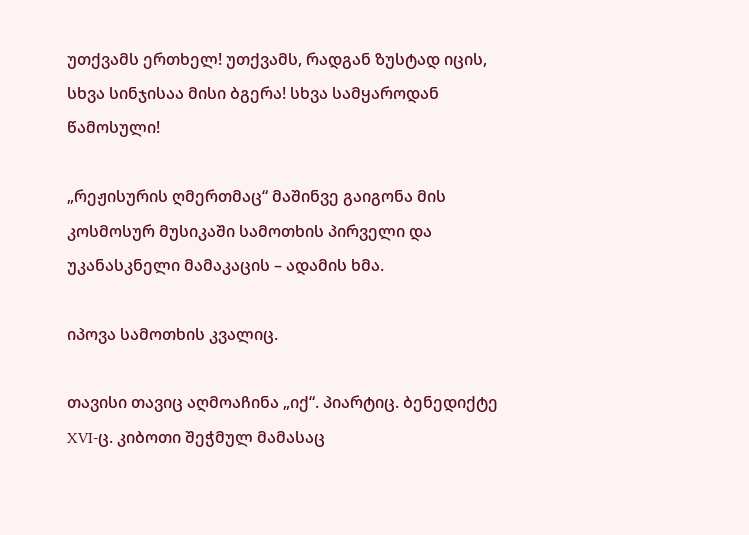უთქვამს ერთხელ! უთქვამს, რადგან ზუსტად იცის, სხვა სინჯისაა მისი ბგერა! სხვა სამყაროდან წამოსული!

„რეჟისურის ღმერთმაც“ მაშინვე გაიგონა მის კოსმოსურ მუსიკაში სამოთხის პირველი და უკანასკნელი მამაკაცის – ადამის ხმა.

იპოვა სამოთხის კვალიც.

თავისი თავიც აღმოაჩინა „იქ“. პიარტიც. ბენედიქტე XVI-ც. კიბოთი შეჭმულ მამასაც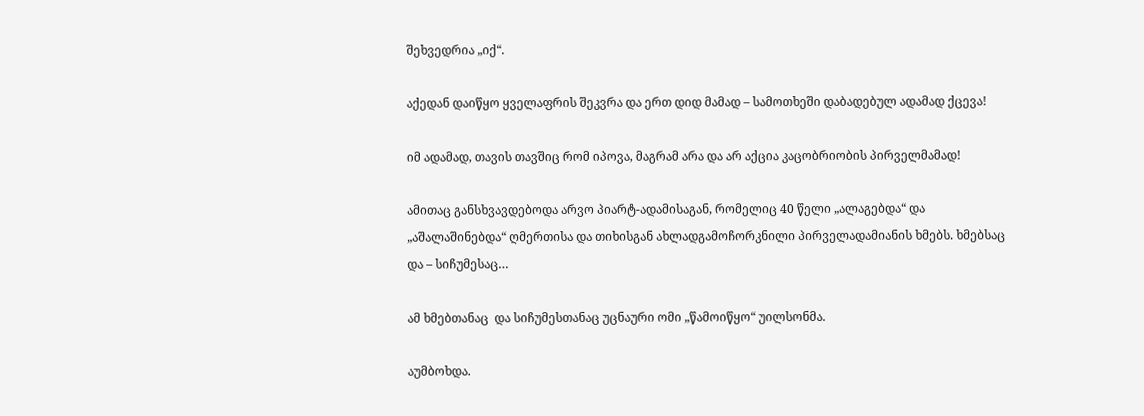შეხვედრია „იქ“.

აქედან დაიწყო ყველაფრის შეკვრა და ერთ დიდ მამად – სამოთხეში დაბადებულ ადამად ქცევა!

იმ ადამად, თავის თავშიც რომ იპოვა, მაგრამ არა და არ აქცია კაცობრიობის პირველმამად!

ამითაც განსხვავდებოდა არვო პიარტ-ადამისაგან, რომელიც 40 წელი „ალაგებდა“ და „აშალაშინებდა“ ღმერთისა და თიხისგან ახლადგამოჩორკნილი პირველადამიანის ხმებს. ხმებსაც და – სიჩუმესაც…

ამ ხმებთანაც  და სიჩუმესთანაც უცნაური ომი „წამოიწყო“ უილსონმა.

აუმბოხდა.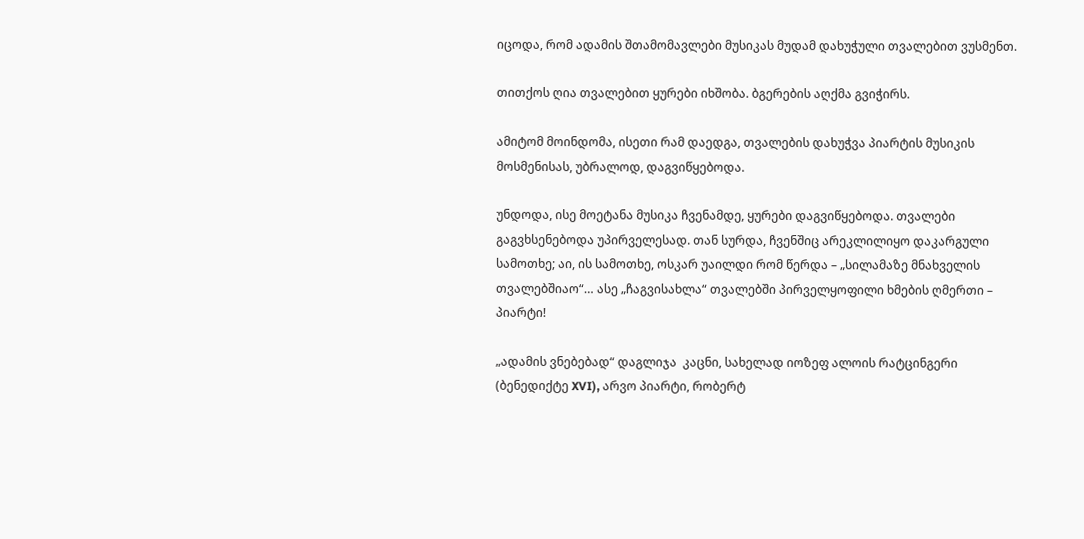იცოდა, რომ ადამის შთამომავლები მუსიკას მუდამ დახუჭული თვალებით ვუსმენთ.

თითქოს ღია თვალებით ყურები იხშობა. ბგერების აღქმა გვიჭირს.

ამიტომ მოინდომა, ისეთი რამ დაედგა, თვალების დახუჭვა პიარტის მუსიკის მოსმენისას, უბრალოდ, დაგვიწყებოდა.

უნდოდა, ისე მოეტანა მუსიკა ჩვენამდე, ყურები დაგვიწყებოდა. თვალები გაგვხსენებოდა უპირველესად. თან სურდა, ჩვენშიც არეკლილიყო დაკარგული სამოთხე; აი, ის სამოთხე, ოსკარ უაილდი რომ წერდა – „სილამაზე მნახველის თვალებშიაო“… ასე „ჩაგვისახლა“ თვალებში პირველყოფილი ხმების ღმერთი – პიარტი!

„ადამის ვნებებად“ დაგლიჯა  კაცნი, სახელად იოზეფ ალოის რატცინგერი (ბენედიქტე XVI), არვო პიარტი, რობერტ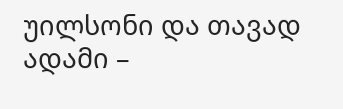უილსონი და თავად ადამი –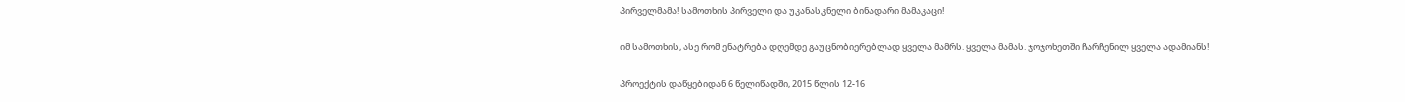პირველმამა! სამოთხის პირველი და უკანასკნელი ბინადარი მამაკაცი!

იმ სამოთხის, ასე რომ ენატრება დღემდე გაუცნობიერებლად ყველა მამრს. ყველა მამას. ჯოჯოხეთში ჩარჩენილ ყველა ადამიანს!

პროექტის დაწყებიდან 6 წელიწადში, 2015 წლის 12-16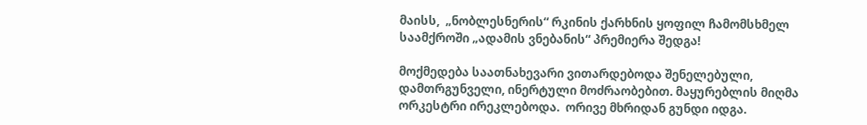მაისს,  „ნობლესნერის“ რკინის ქარხნის ყოფილ ჩამომსხმელ საამქროში „ადამის ვნებანის“ პრემიერა შედგა!

მოქმედება საათნახევარი ვითარდებოდა შენელებული, დამთრგუნველი, ინერტული მოძრაობებით. მაყურებლის მიღმა  ორკესტრი ირეკლებოდა.  ორივე მხრიდან გუნდი იდგა.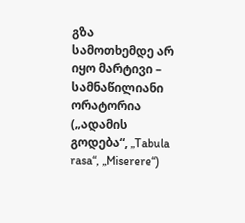გზა სამოთხემდე არ იყო მარტივი – სამნაწილიანი ორატორია („ადამის გოდება“, „Tabula rasa“, „Miserere“)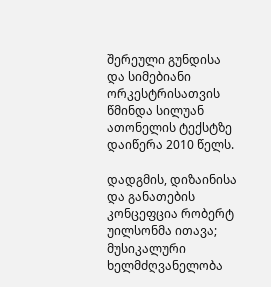შერეული გუნდისა და სიმებიანი ორკესტრისათვის წმინდა სილუან ათონელის ტექსტზე დაიწერა 2010 წელს.

დადგმის, დიზაინისა და განათების კონცეფცია რობერტ უილსონმა ითავა; მუსიკალური ხელმძღვანელობა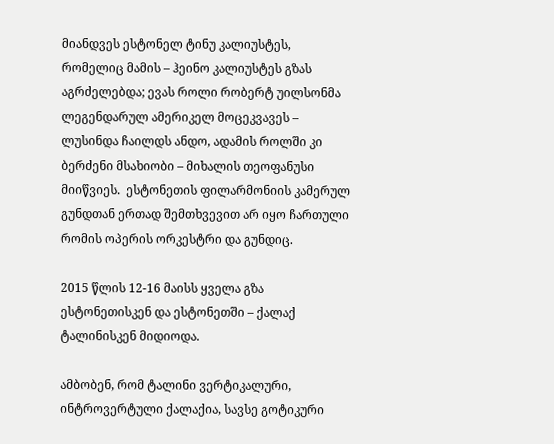მიანდვეს ესტონელ ტინუ კალიუსტეს, რომელიც მამის – ჰეინო კალიუსტეს გზას აგრძელებდა; ევას როლი რობერტ უილსონმა  ლეგენდარულ ამერიკელ მოცეკვავეს – ლუსინდა ჩაილდს ანდო, ადამის როლში კი ბერძენი მსახიობი – მიხალის თეოფანუსი მიიწვიეს.  ესტონეთის ფილარმონიის კამერულ გუნდთან ერთად შემთხვევით არ იყო ჩართული  რომის ოპერის ორკესტრი და გუნდიც.

2015 წლის 12-16 მაისს ყველა გზა ესტონეთისკენ და ესტონეთში – ქალაქ ტალინისკენ მიდიოდა.

ამბობენ, რომ ტალინი ვერტიკალური, ინტროვერტული ქალაქია, სავსე გოტიკური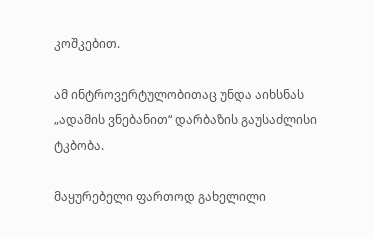კოშკებით.

ამ ინტროვერტულობითაც უნდა აიხსნას „ადამის ვნებანით“ დარბაზის გაუსაძლისი ტკბობა.

მაყურებელი ფართოდ გახელილი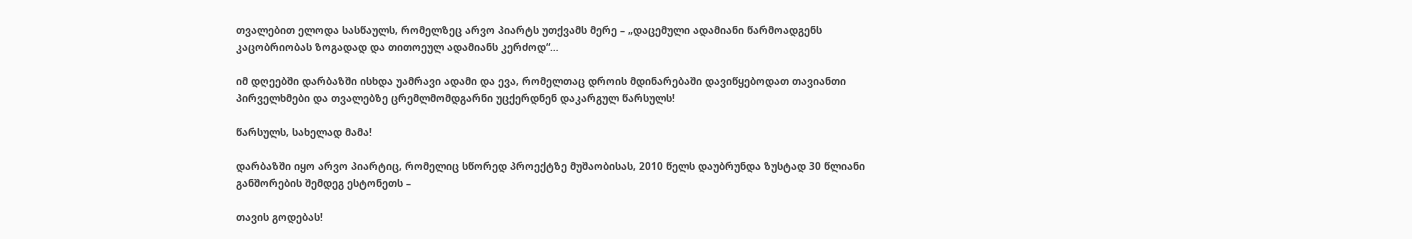თვალებით ელოდა სასწაულს, რომელზეც არვო პიარტს უთქვამს მერე – „დაცემული ადამიანი წარმოადგენს კაცობრიობას ზოგადად და თითოეულ ადამიანს კერძოდ“…

იმ დღეებში დარბაზში ისხდა უამრავი ადამი და ევა, რომელთაც დროის მდინარებაში დავიწყებოდათ თავიანთი პირველხმები და თვალებზე ცრემლმომდგარნი უცქერდნენ დაკარგულ წარსულს!

წარსულს, სახელად მამა!

დარბაზში იყო არვო პიარტიც, რომელიც სწორედ პროექტზე მუშაობისას, 2010 წელს დაუბრუნდა ზუსტად 30 წლიანი განშორების შემდეგ ესტონეთს –

თავის გოდებას!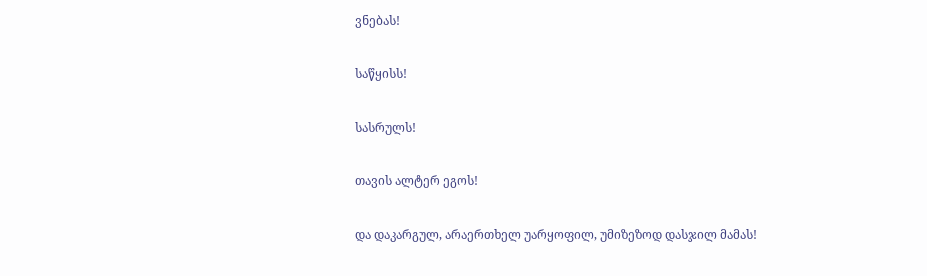ვნებას!

საწყისს!

სასრულს!

თავის ალტერ ეგოს!

და დაკარგულ, არაერთხელ უარყოფილ, უმიზეზოდ დასჯილ მამას!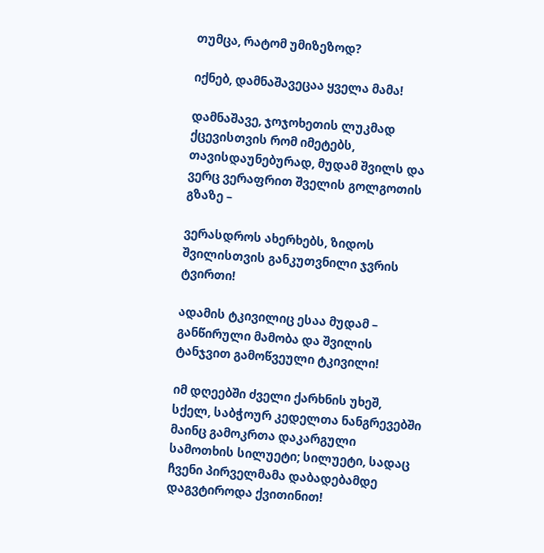თუმცა, რატომ უმიზეზოდ?

იქნებ, დამნაშავეცაა ყველა მამა!

დამნაშავე, ჯოჯოხეთის ლუკმად ქცევისთვის რომ იმეტებს, თავისდაუნებურად, მუდამ შვილს და ვერც ვერაფრით შველის გოლგოთის გზაზე –

ვერასდროს ახერხებს, ზიდოს შვილისთვის განკუთვნილი ჯვრის ტვირთი!

ადამის ტკივილიც ესაა მუდამ – განწირული მამობა და შვილის ტანჯვით გამოწვეული ტკივილი!

იმ დღეებში ძველი ქარხნის უხეშ, სქელ, საბჭოურ კედელთა ნანგრევებში მაინც გამოკრთა დაკარგული სამოთხის სილუეტი; სილუეტი, სადაც ჩვენი პირველმამა დაბადებამდე დაგვტიროდა ქვითინით!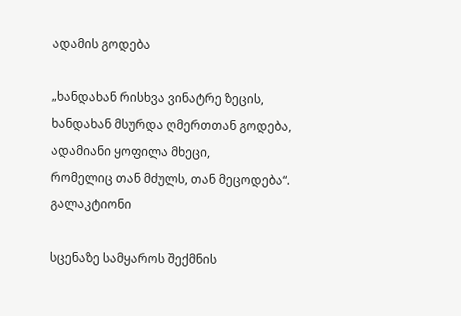ადამის გოდება

„ხანდახან რისხვა ვინატრე ზეცის,
ხანდახან მსურდა ღმერთთან გოდება,
ადამიანი ყოფილა მხეცი,
რომელიც თან მძულს, თან მეცოდება“.
გალაკტიონი

სცენაზე სამყაროს შექმნის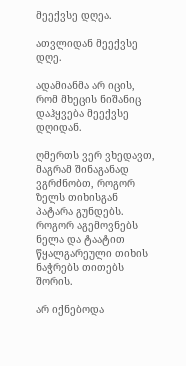მეექვსე დღეა.

ათვლიდან მეექვსე დღე.

ადამიანმა არ იცის, რომ მხეცის ნიშანიც დაჰყვება მეექვსე დღიდან.

ღმერთს ვერ ვხედავთ, მაგრამ შინაგანად ვგრძნობთ, როგორ ზელს თიხისგან პატარა გუნდებს. როგორ აგემოვნებს ნელა და ტაატით წყალგარეული თიხის  ნაჭრებს თითებს შორის.

არ იქნებოდა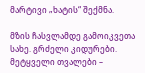მარტივი „ხატის“ შექმნა.

მზის ჩასვლამდე გამოიკვეთა სახე. გრძელი კიდურები. მეტყველი თვალები –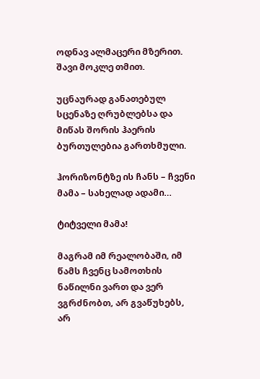ოდნავ ალმაცერი მზერით. შავი მოკლე თმით.

უცნაურად განათებულ სცენაზე ღრუბლებსა და მიწას შორის ჰაერის ბურთულებია გართხმული.

ჰორიზონტზე ის ჩანს – ჩვენი მამა – სახელად ადამი…

ტიტველი მამა!

მაგრამ იმ რეალობაში, იმ წამს ჩვენც სამოთხის ნაწილნი ვართ და ვერ ვგრძნობთ, არ გვაწუხებს, არ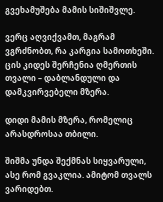გვეხამუშება მამის სიშიშვლე.

ვერც აღვიქვამთ, მაგრამ ვგრძნობთ, რა კარგია სამოთხეში. ცის კიდეს შერჩენია ღმერთის თვალი – დაბლანდული და დამკვირვებელი მზერა.

დიდი მამის მზერა, რომელიც არასდროსაა თბილი.

შიშმა უნდა შექმნას სიყვარული, ასე რომ გვაკლია. ამიტომ თვალს ვარიდებთ.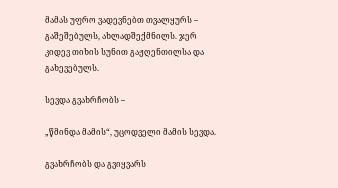მამას უფრო ვადევნებთ თვალყურს – გაშეშებულს, ახლადშექმნილს. ჯერ კიდევ თიხის სუნით გაჟღენთილსა და გახევებულს.

სევდა გვახრჩობს –

„წმინდა მამის“, უცოდველი მამის სევდა.

გვახრჩობს და გვიყვარს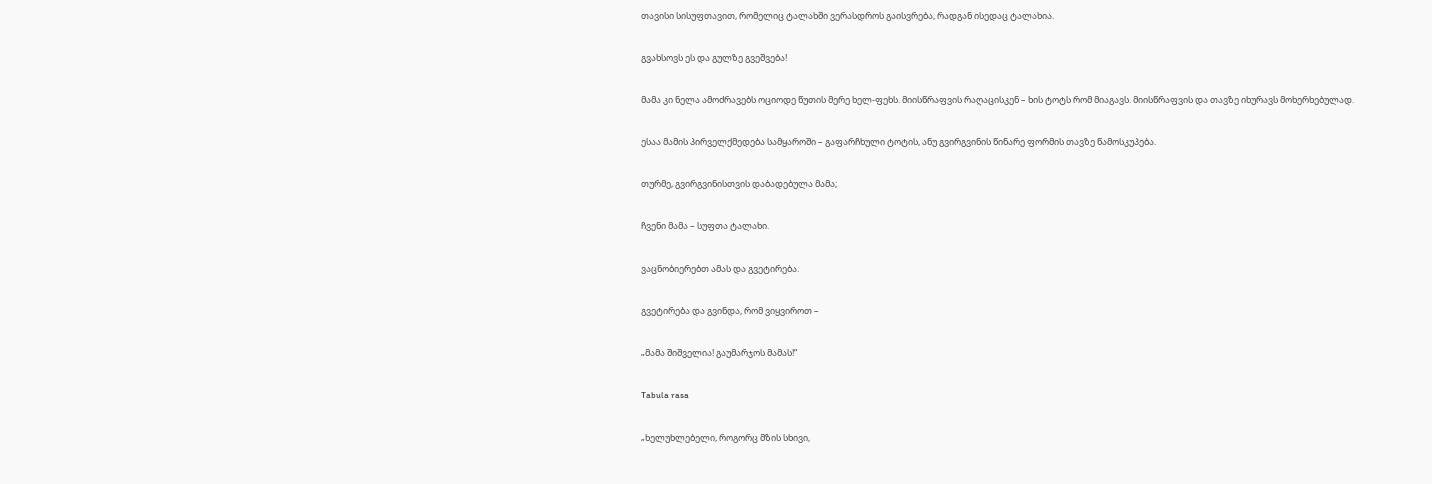თავისი სისუფთავით, რომელიც ტალახში ვერასდროს გაისვრება, რადგან ისედაც ტალახია.

გვახსოვს ეს და გულზე გვეშვება!

მამა კი ნელა ამოძრავებს ოციოდე წუთის მერე ხელ-ფეხს. მიისწრაფვის რაღაცისკენ – ხის ტოტს რომ მიაგავს. მიისწრაფვის და თავზე იხურავს მოხერხებულად.

ესაა მამის პირველქმედება სამყაროში – გაფარჩხული ტოტის, ანუ გვირგვინის წინარე ფორმის თავზე წამოსკუპება.

თურმე, გვირგვინისთვის დაბადებულა მამა;

ჩვენი მამა – სუფთა ტალახი.

ვაცნობიერებთ ამას და გვეტირება.

გვეტირება და გვინდა, რომ ვიყვიროთ –

„მამა შიშველია! გაუმარჯოს მამას!“

Tabula rasa

„ხელუხლებელი, როგორც მზის სხივი,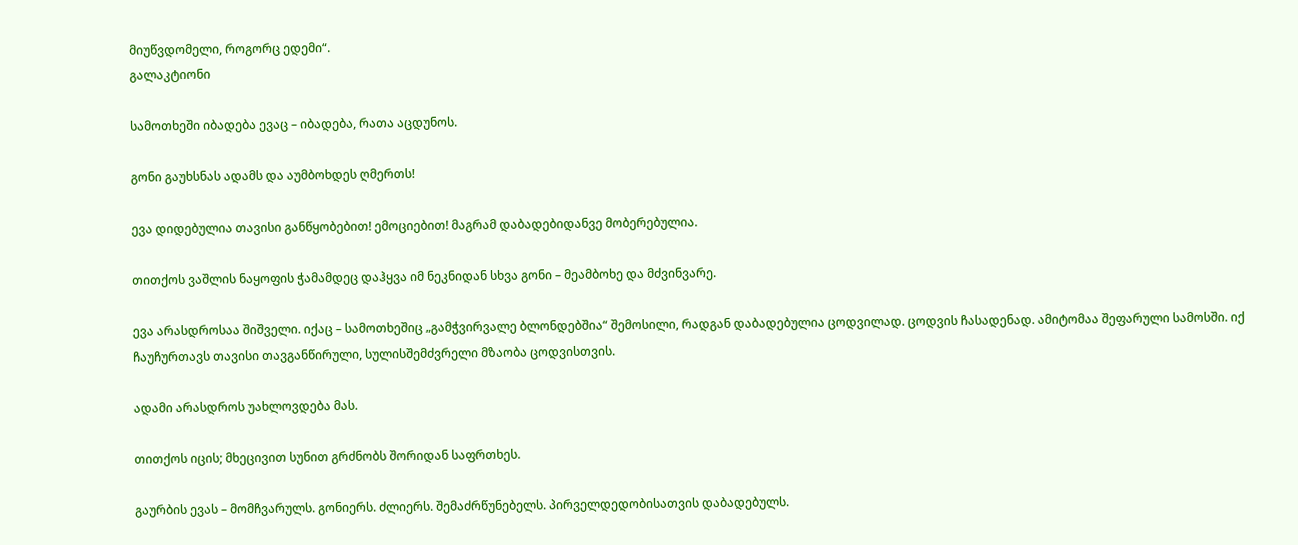მიუწვდომელი, როგორც ედემი“.
გალაკტიონი

სამოთხეში იბადება ევაც – იბადება, რათა აცდუნოს.

გონი გაუხსნას ადამს და აუმბოხდეს ღმერთს!

ევა დიდებულია თავისი განწყობებით! ემოციებით! მაგრამ დაბადებიდანვე მობერებულია.

თითქოს ვაშლის ნაყოფის ჭამამდეც დაჰყვა იმ ნეკნიდან სხვა გონი – მეამბოხე და მძვინვარე.

ევა არასდროსაა შიშველი. იქაც – სამოთხეშიც „გამჭვირვალე ბლონდებშია“ შემოსილი, რადგან დაბადებულია ცოდვილად. ცოდვის ჩასადენად. ამიტომაა შეფარული სამოსში. იქ ჩაუჩურთავს თავისი თავგანწირული, სულისშემძვრელი მზაობა ცოდვისთვის.

ადამი არასდროს უახლოვდება მას.

თითქოს იცის; მხეცივით სუნით გრძნობს შორიდან საფრთხეს.

გაურბის ევას – მომჩვარულს. გონიერს. ძლიერს. შემაძრწუნებელს. პირველდედობისათვის დაბადებულს.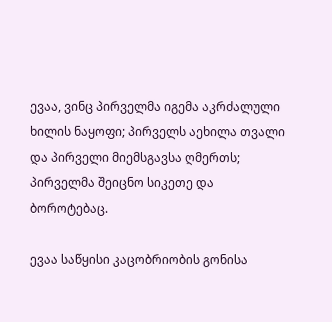ევაა, ვინც პირველმა იგემა აკრძალული ხილის ნაყოფი; პირველს აეხილა თვალი და პირველი მიემსგავსა ღმერთს; პირველმა შეიცნო სიკეთე და ბოროტებაც.

ევაა საწყისი კაცობრიობის გონისა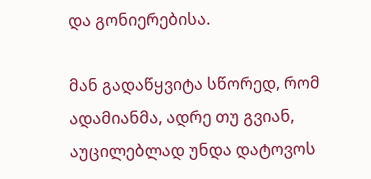და გონიერებისა.

მან გადაწყვიტა სწორედ, რომ ადამიანმა, ადრე თუ გვიან, აუცილებლად უნდა დატოვოს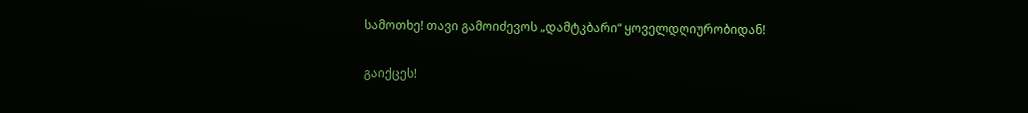სამოთხე! თავი გამოიძევოს „დამტკბარი“ ყოველდღიურობიდან!

გაიქცეს!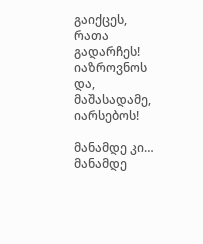გაიქცეს, რათა გადარჩეს! იაზროვნოს და, მაშასადამე, იარსებოს!

მანამდე კი… მანამდე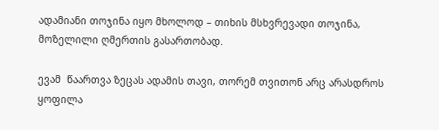ადამიანი თოჯინა იყო მხოლოდ – თიხის მსხვრევადი თოჯინა, მოზელილი ღმერთის გასართობად.

ევამ  წაართვა ზეცას ადამის თავი, თორემ თვითონ არც არასდროს ყოფილა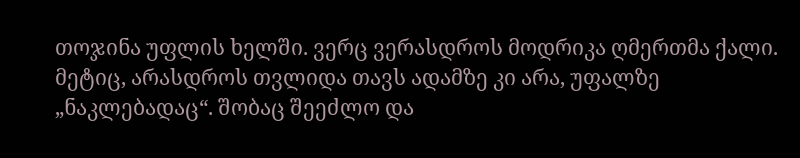თოჯინა უფლის ხელში. ვერც ვერასდროს მოდრიკა ღმერთმა ქალი. მეტიც, არასდროს თვლიდა თავს ადამზე კი არა, უფალზე „ნაკლებადაც“. შობაც შეეძლო და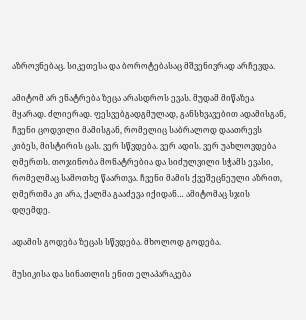აზროვნებაც. სიკეთესა და ბოროტებასაც მშვენივრად არჩევდა.

ამიტომ არ ენატრება ზეცა არასდროს ევას. მუდამ მიწაზეა მყარად. ძლიერად. ფესვებგადგმულად, განსხვავებით ადამისგან, ჩვენი ცოდვილი მამისგან, რომელიც საბრალოდ დაათრევს კიბეს, მისტირის ცას. ვერ სწვდება. ვერ ადის. ვერ უახლოვდება ღმერთს. თოჯინობა მონატრებია და სიძულვილი სჭამს ევასი, რომელმაც სამოთხე წაართვა. ჩვენი მამის ქვეშეცნეული აზრით, ღმერთმა კი არა, ქალმა გააძევა იქიდან… ამიტომაც სჯის დღემდე.

ადამის გოდება ზეცას სწვდება. მხოლოდ გოდება.

მუსიკისა და სინათლის ენით ელაპარაკება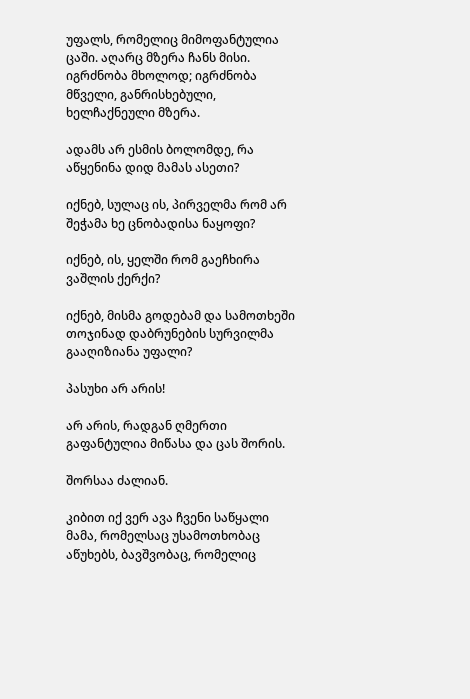უფალს, რომელიც მიმოფანტულია ცაში. აღარც მზერა ჩანს მისი. იგრძნობა მხოლოდ; იგრძნობა მწველი, განრისხებული, ხელჩაქნეული მზერა.

ადამს არ ესმის ბოლომდე, რა აწყენინა დიდ მამას ასეთი?

იქნებ, სულაც ის, პირველმა რომ არ შეჭამა ხე ცნობადისა ნაყოფი?

იქნებ, ის, ყელში რომ გაეჩხირა ვაშლის ქერქი?

იქნებ, მისმა გოდებამ და სამოთხეში თოჯინად დაბრუნების სურვილმა გააღიზიანა უფალი?

პასუხი არ არის!

არ არის, რადგან ღმერთი გაფანტულია მიწასა და ცას შორის.

შორსაა ძალიან.

კიბით იქ ვერ ავა ჩვენი საწყალი მამა, რომელსაც უსამოთხობაც აწუხებს, ბავშვობაც, რომელიც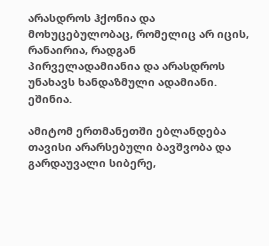არასდროს ჰქონია და მოხუცებულობაც, რომელიც არ იცის, რანაირია, რადგან პირველადამიანია და არასდროს უნახავს ხანდაზმული ადამიანი. ეშინია.

ამიტომ ერთმანეთში ებლანდება თავისი არარსებული ბავშვობა და გარდაუვალი სიბერე,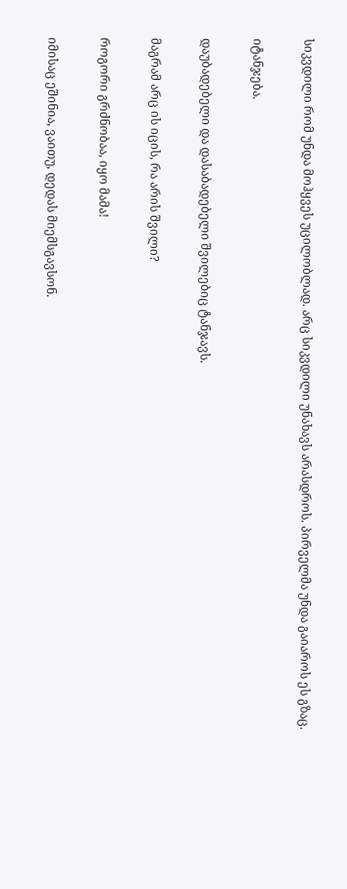სიკვდილი რომ უნდა მოჰყვეს უცილობლად. არც სიკვდილი უნახავს არასდროს. პირველმა უნდა გაიაროს ეს გზაც.

იტანჯება.

დაუბადებელი და დასაბადებელი შვილებიც ტანჯავს.

მაგრამ არც ის იცის, რა არის შვილი?

როგორი გრძნობაა, იყო მამა!

იმისაც ეშინია, ვაითუ, დედას მიემსგავსონ.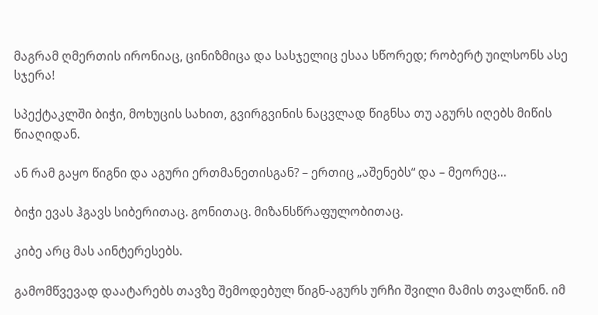მაგრამ ღმერთის ირონიაც, ცინიზმიცა და სასჯელიც ესაა სწორედ; რობერტ უილსონს ასე სჯერა!

სპექტაკლში ბიჭი, მოხუცის სახით, გვირგვინის ნაცვლად წიგნსა თუ აგურს იღებს მიწის წიაღიდან.

ან რამ გაყო წიგნი და აგური ერთმანეთისგან? – ერთიც „აშენებს“ და – მეორეც…

ბიჭი ევას ჰგავს სიბერითაც. გონითაც. მიზანსწრაფულობითაც.

კიბე არც მას აინტერესებს.

გამომწვევად დაატარებს თავზე შემოდებულ წიგნ-აგურს ურჩი შვილი მამის თვალწინ. იმ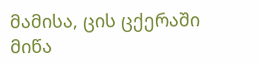მამისა, ცის ცქერაში მიწა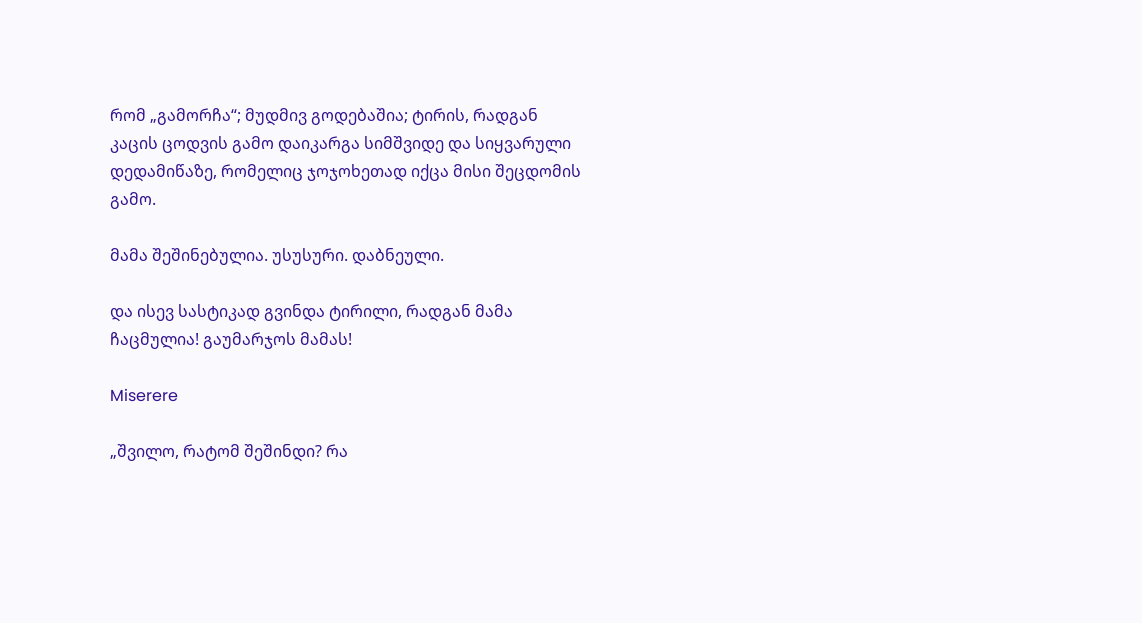რომ „გამორჩა“; მუდმივ გოდებაშია; ტირის, რადგან კაცის ცოდვის გამო დაიკარგა სიმშვიდე და სიყვარული დედამიწაზე, რომელიც ჯოჯოხეთად იქცა მისი შეცდომის გამო.

მამა შეშინებულია. უსუსური. დაბნეული.

და ისევ სასტიკად გვინდა ტირილი, რადგან მამა ჩაცმულია! გაუმარჯოს მამას!

Miserere

„შვილო, რატომ შეშინდი? რა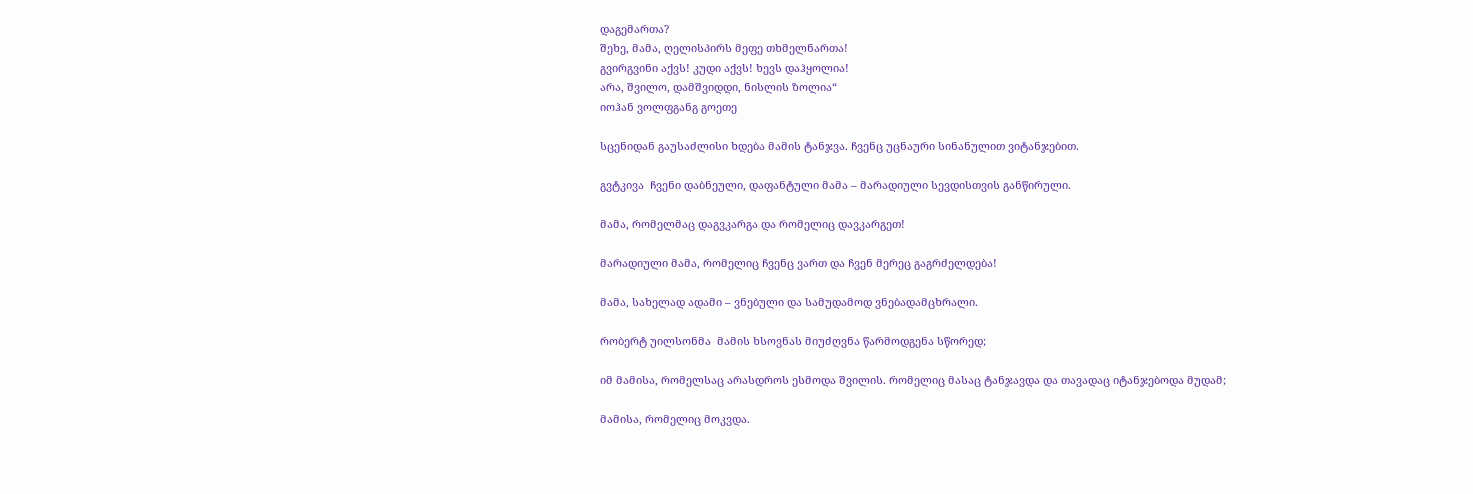დაგემართა?
შეხე, მამა, ღელისპირს მეფე თხმელნართა!
გვირგვინი აქვს! კუდი აქვს! ხევს დაჰყოლია!
არა, შვილო, დამშვიდდი, ნისლის ზოლია“
იოჰან ვოლფგანგ გოეთე

სცენიდან გაუსაძლისი ხდება მამის ტანჯვა. ჩვენც უცნაური სინანულით ვიტანჯებით.

გვტკივა  ჩვენი დაბნეული, დაფანტული მამა – მარადიული სევდისთვის განწირული.

მამა, რომელმაც დაგვკარგა და რომელიც დავკარგეთ!

მარადიული მამა, რომელიც ჩვენც ვართ და ჩვენ მერეც გაგრძელდება!

მამა, სახელად ადამი – ვნებული და სამუდამოდ ვნებადამცხრალი.

რობერტ უილსონმა  მამის ხსოვნას მიუძღვნა წარმოდგენა სწორედ;

იმ მამისა, რომელსაც არასდროს ესმოდა შვილის. რომელიც მასაც ტანჯავდა და თავადაც იტანჯებოდა მუდამ;

მამისა, რომელიც მოკვდა.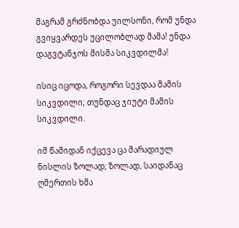მაგრამ გრძნობდა უილსონი, რომ უნდა გვიყვარდეს უცილობლად მამა! უნდა დაგვტანჯოს მისმა სიკვდილმა!

ისიც იცოდა, როგორი სევდაა მამის სიკვდილი; თუნდაც ჯიუტი მამის სიკვდილი.

იმ წამიდან იქცევა ცა მარადიულ ნისლის ზოლად; ზოლად, საიდანაც ღმერთის ხმა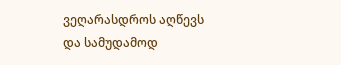ვეღარასდროს აღწევს და სამუდამოდ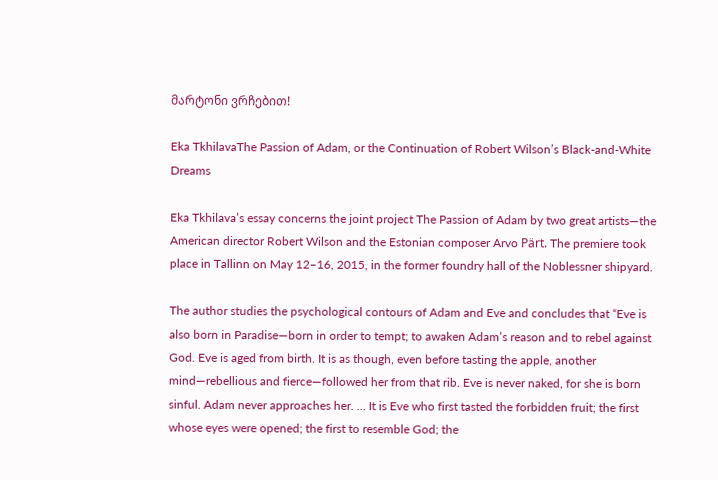მარტონი ვრჩებით!

Eka TkhilavaThe Passion of Adam, or the Continuation of Robert Wilson’s Black-and-White Dreams

Eka Tkhilava’s essay concerns the joint project The Passion of Adam by two great artists—the American director Robert Wilson and the Estonian composer Arvo Pärt. The premiere took place in Tallinn on May 12–16, 2015, in the former foundry hall of the Noblessner shipyard.

The author studies the psychological contours of Adam and Eve and concludes that “Eve is also born in Paradise—born in order to tempt; to awaken Adam’s reason and to rebel against God. Eve is aged from birth. It is as though, even before tasting the apple, another mind—rebellious and fierce—followed her from that rib. Eve is never naked, for she is born sinful. Adam never approaches her. … It is Eve who first tasted the forbidden fruit; the first whose eyes were opened; the first to resemble God; the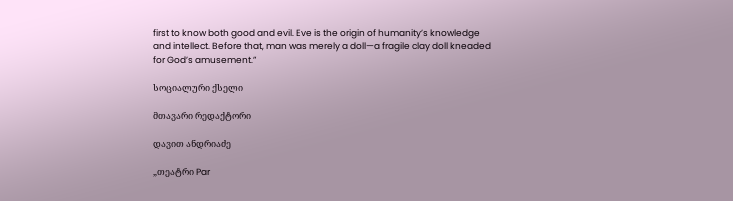first to know both good and evil. Eve is the origin of humanity’s knowledge and intellect. Before that, man was merely a doll—a fragile clay doll kneaded for God’s amusement.”

სოციალური ქსელი

მთავარი რედაქტორი

დავით ანდრიაძე

„თეატრი Par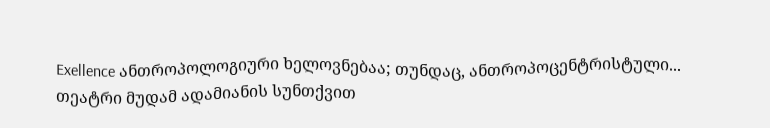Exellence ანთროპოლოგიური ხელოვნებაა; თუნდაც, ანთროპოცენტრისტული...
თეატრი მუდამ ადამიანის სუნთქვით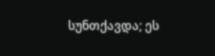სუნთქავდა; ეს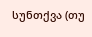სუნთქვა (თუ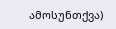ამოსუნთქვა)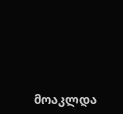მოაკლდა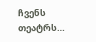ჩვენს თეატრს…